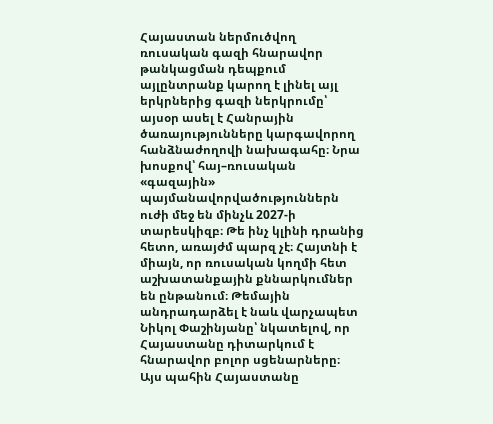Հայաստան ներմուծվող ռուսական գազի հնարավոր թանկացման դեպքում այլընտրանք կարող է լինել այլ երկրներից գազի ներկրումը՝ այսօր ասել է Հանրային ծառայությունները կարգավորող հանձնաժողովի նախագահը։ Նրա խոսքով՝ հայ–ռուսական «գազային» պայմանավորվածություններն ուժի մեջ են մինչև 2027-ի տարեսկիզբ։ Թե ինչ կլինի դրանից հետո, առայժմ պարզ չէ։ Հայտնի է միայն, որ ռուսական կողմի հետ աշխատանքային քննարկումներ են ընթանում։ Թեմային անդրադարձել է նաև վարչապետ Նիկոլ Փաշինյանը՝ նկատելով, որ Հայաստանը դիտարկում է հնարավոր բոլոր սցենարները։
Այս պահին Հայաստանը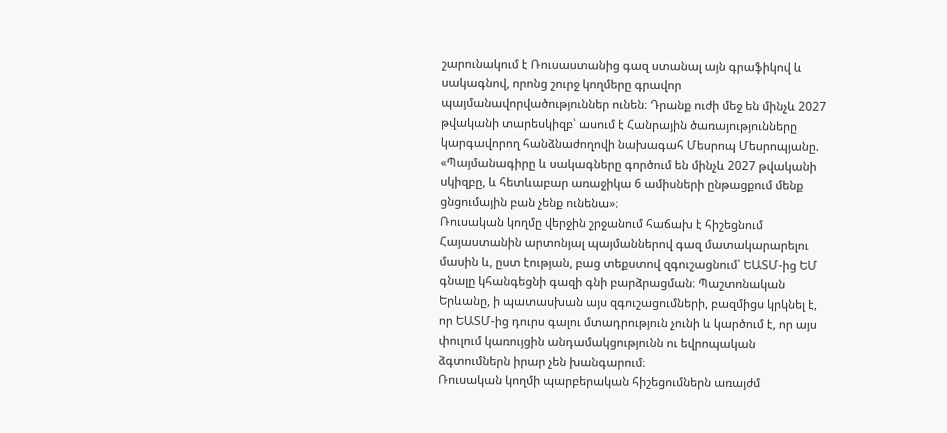շարունակում է Ռուսաստանից գազ ստանալ այն գրաֆիկով և սակագնով, որոնց շուրջ կողմերը գրավոր պայմանավորվածություններ ունեն։ Դրանք ուժի մեջ են մինչև 2027 թվականի տարեսկիզբ՝ ասում է Հանրային ծառայությունները կարգավորող հանձնաժողովի նախագահ Մեսրոպ Մեսրոպյանը.
«Պայմանագիրը և սակագները գործում են մինչև 2027 թվականի սկիզբը, և հետևաբար առաջիկա 6 ամիսների ընթացքում մենք ցնցումային բան չենք ունենա»։
Ռուսական կողմը վերջին շրջանում հաճախ է հիշեցնում Հայաստանին արտոնյալ պայմաններով գազ մատակարարելու մասին և, ըստ էության, բաց տեքստով զգուշացնում՝ ԵԱՏՄ-ից ԵՄ գնալը կհանգեցնի գազի գնի բարձրացման։ Պաշտոնական Երևանը, ի պատասխան այս զգուշացումների, բազմիցս կրկնել է, որ ԵԱՏՄ-ից դուրս գալու մտադրություն չունի և կարծում է, որ այս փուլում կառույցին անդամակցությունն ու եվրոպական ձգտումներն իրար չեն խանգարում։
Ռուսական կողմի պարբերական հիշեցումներն առայժմ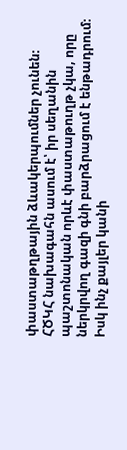փաստաթղթային ձևակերպումներ չունեն։
ՀԾԿՀ նախագահն ասում է՝ իր սեղանին պաշտոնական որևէ փաստաթուղթ չկա, որը ներկրվող գազի գնի բարձրացում է ենթադրում։ Իսկ ինչ քայլեր կանի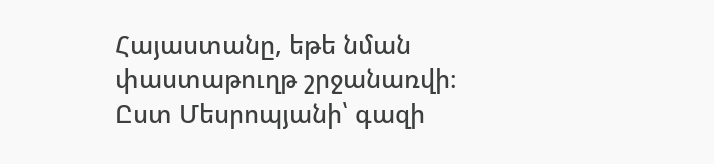Հայաստանը, եթե նման փաստաթուղթ շրջանառվի։ Ըստ Մեսրոպյանի՝ գազի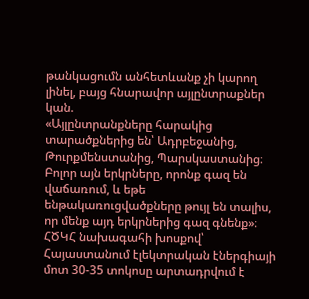թանկացումն անհետևանք չի կարող լինել, բայց հնարավոր այլընտրաքներ կան.
«Այլընտրանքները հարակից տարածքներից են՝ Ադրբեջանից, Թուրքմենստանից, Պարսկաստանից։ Բոլոր այն երկրները, որոնք գազ են վաճառում, և եթե ենթակառուցվածքները թույլ են տալիս, որ մենք այդ երկրներից գազ գնենք»։
ՀԾԿՀ նախագահի խոսքով՝ Հայաստանում էլեկտրական էներգիայի մոտ 30-35 տոկոսը արտադրվում է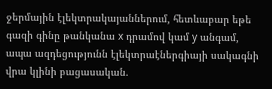ջերմային էլեկտրակայաններում, հետևաբար եթե գազի գինը թանկանա x դրամով կամ y անգամ, ապա ազդեցությունն էլեկտրաէներգիայի սակագնի վրա կլինի բացասական.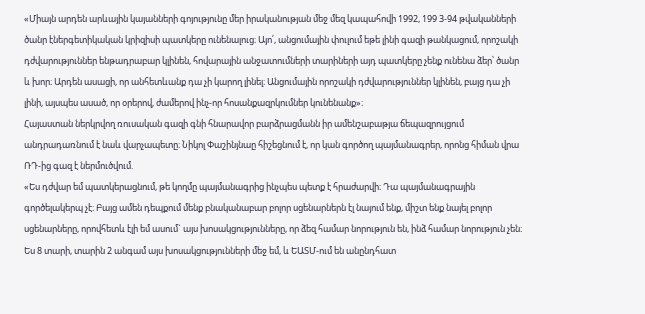«Միայն արդեն արևային կայանների գոյությունը մեր իրականության մեջ մեզ կապահովի 1992, 199 3-94 թվականների ծանր էներգետիկական կրիզիսի պատկերը ունենալուց։ Այո՛, անցումային փուլում եթե լինի գազի թանկացում, որոշակի դժվարություններ ենթադրաբար կլինեն, հովարային անջատումների տարիների այդ պատկերը չենք ունենա ձեր՝ ծանր և խոր։ Արդեն ասացի, որ անհետևանք դա չի կարող լինել։ Անցումային որոշակի դժվարություններ կլինեն, բայց դա չի լինի, այսպես ասած, որ օրերով, ժամերով ինչ-որ հոսանքազրկումներ կունենանք»։
Հայաստան ներկրվող ռուսական գազի գնի հնարավոր բարձրացմանն իր ամենշաբաթյա ճեպազրույցում անդրադառնում է նաև վարչապետը։ Նիկոլ Փաշինյնաը հիշեցնում է, որ կան գործող պայմանագրեր, որոնց հիման վրա ՌԴ-ից գազ է ներմուծվում.
«Ես դժվար եմ պատկերացնում, թե կողմը պայմանագրից ինչպես պետք է հրաժարվի։ Դա պայմանագրային գործելակերպ չէ։ Բայց ամեն դեպքում մենք բնականաբար բոլոր սցենարներն էլ նայում ենք, միշտ ենք նայել բոլոր սցենարները, որովհետև էլի եմ ասում` այս խոսակցությունները, որ ձեզ համար նորություն են, ինձ համար նորություն չեն։ Ես 8 տարի, տարին 2 անգամ այս խոսակցությունների մեջ եմ, և ԵԱՏՄ-ում են անընդհատ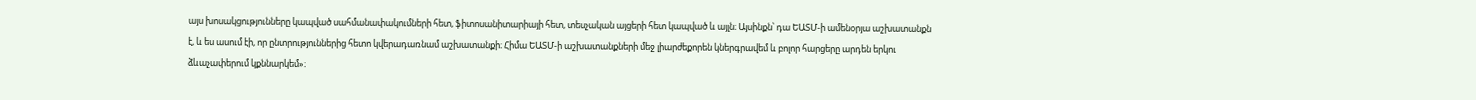այս խոսակցությունները կապված սահմանափակումների հետ, ֆիտոսանիտարիայի հետ, տեսչական այցերի հետ կապված և այլն։ Այսինքն՝ դա ԵԱՏՄ-ի ամենօրյա աշխատանքն է, և ես ասում էի, որ ընտրություններից հետո կվերադառնամ աշխատանքի։ Հիմա ԵԱՏՄ-ի աշխատանքների մեջ լիարժեքորեն կներգրավեմ և բոլոր հարցերը արդեն երկու ձևաչափերում կքննարկեմ»։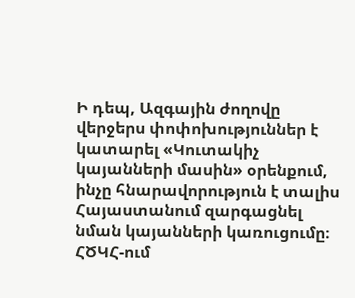Ի դեպ, Ազգային ժողովը վերջերս փոփոխություններ է կատարել «Կուտակիչ կայանների մասին» օրենքում, ինչը հնարավորություն է տալիս Հայաստանում զարգացնել նման կայանների կառուցումը։ ՀԾԿՀ-ում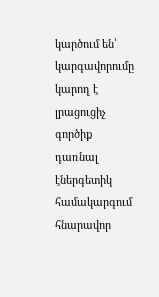կարծում են՝ կարգավորումը կարող է լրացուցիչ գործիք դառնալ էներգետիկ համակարգում հնարավոր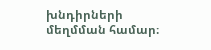խնդիրների մեղմման համար։